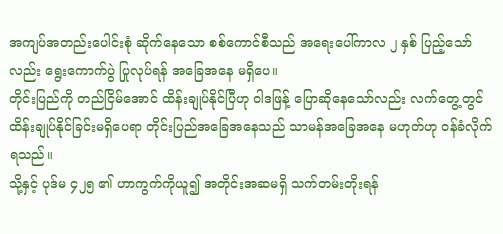အကျပ်အတည်းပေါင်းစုံ ဆိုက်နေသော စစ်ကောင်စီသည် အရေးပေါ်ကာလ ၂ နှစ် ပြည့်သော်လည်း ရွေးကောက်ပွဲ ပြုလုပ်ရန် အခြေအနေ မရှိပေ။
တိုင်းပြည်ကို တည်ငြိမ်အောင် ထိန်းချုပ်နိုင်ပြီဟု ဝါဒဖြန့် ပြောဆိုနေသော်လည်း လက်တွေ့တွင် ထိန်းချုပ်နိုင်ခြင်းမရှိပေရာ တိုင်းပြည်အခြေအနေသည် သာမန်အခြေအနေ မဟုတ်ဟု ဝန်ခံလိုက်ရသည်။
သို့နှင့် ပုဒ်မ ၄၂၅ ၏ ဟာကွက်ကိုယူ၍ အတိုင်းအဆမရှိ သက်တမ်းတိုးရန်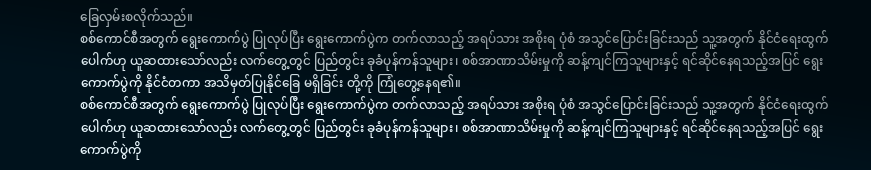ခြေလှမ်းစလိုက်သည်။
စစ်ကောင်စီအတွက် ရွေးကောက်ပွဲ ပြုလုပ်ပြီး ရွေးကောက်ပွဲက တက်လာသည့် အရပ်သား အစိုးရ ပုံစံ အသွင်ပြောင်းခြင်းသည် သူ့အတွက် နိုင်ငံရေးထွက်ပေါက်ဟု ယူဆထားသော်လည်း လက်တွေ့တွင် ပြည်တွင်း ခုခံပုန်ကန်သူများ၊ စစ်အာဏာသိမ်းမှုကို ဆန့်ကျင်ကြသူများနှင့် ရင်ဆိုင်နေရသည့်အပြင် ရွေးကောက်ပွဲကို နိုင်ငံတကာ အသိမှတ်ပြုနိုင်ခြေ မရှိခြင်း တို့ကို ကြုံတွေ့နေရ၏။
စစ်ကောင်စီအတွက် ရွေးကောက်ပွဲ ပြုလုပ်ပြီး ရွေးကောက်ပွဲက တက်လာသည့် အရပ်သား အစိုးရ ပုံစံ အသွင်ပြောင်းခြင်းသည် သူ့အတွက် နိုင်ငံရေးထွက်ပေါက်ဟု ယူဆထားသော်လည်း လက်တွေ့တွင် ပြည်တွင်း ခုခံပုန်ကန်သူများ၊ စစ်အာဏာသိမ်းမှုကို ဆန့်ကျင်ကြသူများနှင့် ရင်ဆိုင်နေရသည့်အပြင် ရွေးကောက်ပွဲကို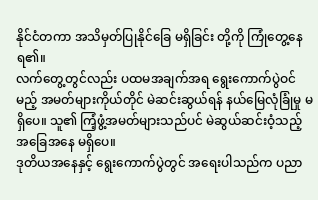နိုင်ငံတကာ အသိမှတ်ပြုနိုင်ခြေ မရှိခြင်း တို့ကို ကြုံတွေ့နေရ၏။
လက်တွေ့တွင်လည်း ပထမအချက်အရ ရွေးကောက်ပွဲဝင်မည့် အမတ်များကိုယ်တိုင် မဲဆင်းဆွယ်ရန် နယ်မြေလုံခြုံမှု မရှိပေ။ သူ၏ ကြံ့ဖွံ့အမတ်များသည်ပင် မဲဆွယ်ဆင်းဝံ့သည့် အခြေအနေ မရှိပေ။
ဒုတိယအနေနှင့် ရွေးကောက်ပွဲတွင် အရေးပါသည်က ပညာ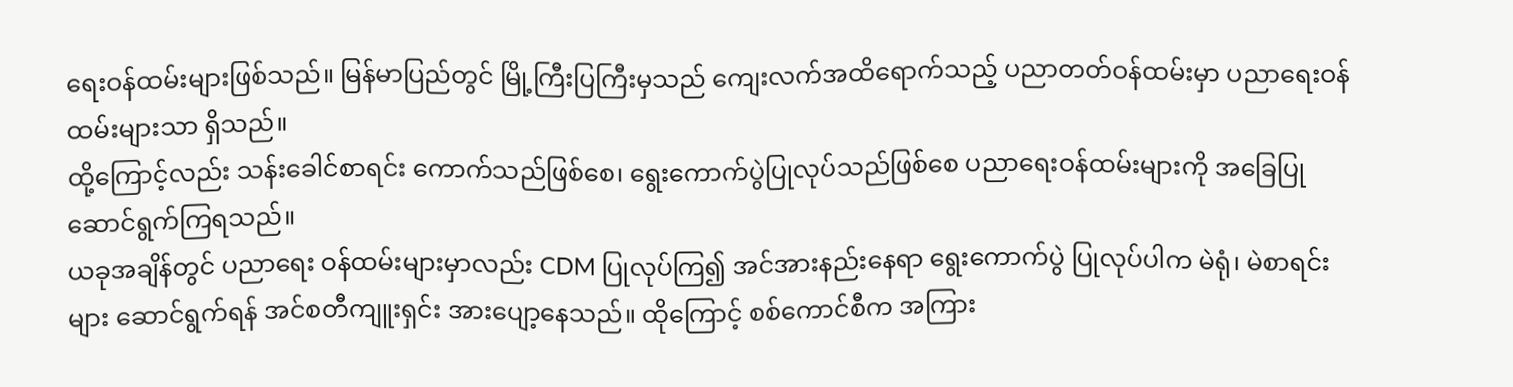ရေးဝန်ထမ်းများဖြစ်သည်။ မြန်မာပြည်တွင် မြို့ကြီးပြကြီးမှသည် ကျေးလက်အထိရောက်သည့် ပညာတတ်ဝန်ထမ်းမှာ ပညာရေးဝန်ထမ်းများသာ ရှိသည်။
ထို့ကြောင့်လည်း သန်းခေါင်စာရင်း ကောက်သည်ဖြစ်စေ၊ ရွေးကောက်ပွဲပြုလုပ်သည်ဖြစ်စေ ပညာရေးဝန်ထမ်းများကို အခြေပြု ဆောင်ရွက်ကြရသည်။
ယခုအချိန်တွင် ပညာရေး ဝန်ထမ်းများမှာလည်း CDM ပြုလုပ်ကြ၍ အင်အားနည်းနေရာ ရွေးကောက်ပွဲ ပြုလုပ်ပါက မဲရုံ၊ မဲစာရင်းများ ဆောင်ရွက်ရန် အင်စတီကျူးရှင်း အားပျော့နေသည်။ ထိုကြောင့် စစ်ကောင်စီက အကြား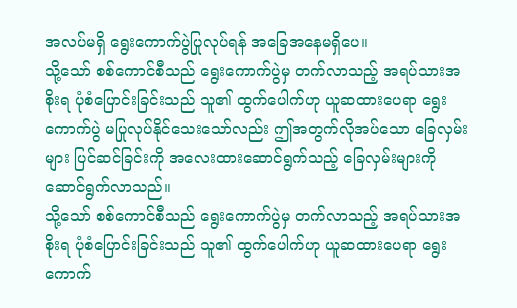အလပ်မရှိ ရွေးကောက်ပွဲပြုလုပ်ရန် အခြေအနေမရှိပေ။
သို့သော် စစ်ကောင်စီသည် ရွေးကောက်ပွဲမှ တက်လာသည့် အရပ်သားအစိုးရ ပုံစံပြောင်းခြင်းသည် သူ၏ ထွက်ပေါက်ဟု ယူဆထားပေရာ ရွေးကောက်ပွဲ မပြုလုပ်နိုင်သေးသော်လည်း ဤအတွက်လိုအပ်သော ခြေလှမ်းများ ပြင်ဆင်ခြင်းကို အလေးထားဆောင်ရွက်သည့် ခြေလှမ်းများကို ဆောင်ရွက်လာသည်။
သို့သော် စစ်ကောင်စီသည် ရွေးကောက်ပွဲမှ တက်လာသည့် အရပ်သားအစိုးရ ပုံစံပြောင်းခြင်းသည် သူ၏ ထွက်ပေါက်ဟု ယူဆထားပေရာ ရွေးကောက်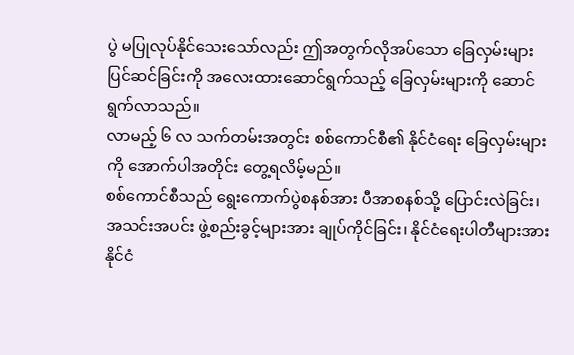ပွဲ မပြုလုပ်နိုင်သေးသော်လည်း ဤအတွက်လိုအပ်သော ခြေလှမ်းများ ပြင်ဆင်ခြင်းကို အလေးထားဆောင်ရွက်သည့် ခြေလှမ်းများကို ဆောင်ရွက်လာသည်။
လာမည့် ၆ လ သက်တမ်းအတွင်း စစ်ကောင်စီ၏ နိုင်ငံရေး ခြေလှမ်းများကို အောက်ပါအတိုင်း တွေ့ရလိမ့်မည်။
စစ်ကောင်စီသည် ရွေးကောက်ပွဲစနစ်အား ပီအာစနစ်သို့ ပြောင်းလဲခြင်း၊ အသင်းအပင်း ဖွဲ့စည်းခွင့်များအား ချုပ်ကိုင်ခြင်း၊ နိုင်ငံရေးပါတီများအား နိုင်ငံ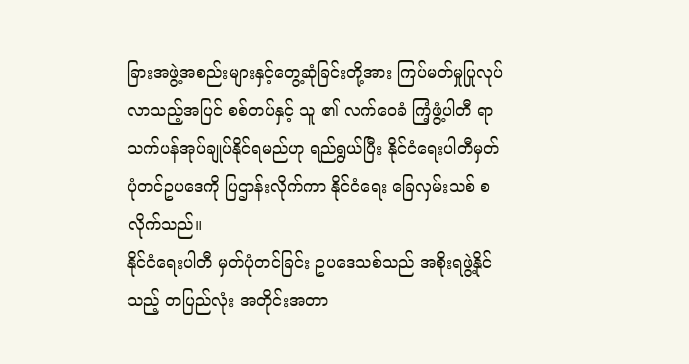ခြားအဖွဲ့အစည်းများနှင့်တွေ့ဆုံခြင်းတို့အား ကြပ်မတ်မှုပြုလုပ်လာသည့်အပြင် စစ်တပ်နှင့် သူ ၏ လက်ဝေခံ ကြံ့ဖွံ့ပါတီ ရာသက်ပန်အုပ်ချုပ်နိုင်ရမည်ဟု ရည်ရွယ်ပြီး နိုင်ငံရေးပါတီမှတ်ပုံတင်ဥပဒေကို ပြဌာန်းလိုက်ကာ နိုင်ငံရေး ခြေလှမ်းသစ် စလိုက်သည်။
နိုင်ငံရေးပါတီ မှတ်ပုံတင်ခြင်း ဥပဒေသစ်သည် အစိုးရဖွဲ့နိုင်သည့် တပြည်လုံး အတိုင်းအတာ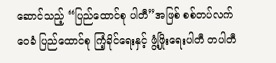ဆောင်သည့် “ပြည်ထောင်စု ပါတီ”အဖြစ် စစ်တပ်လက်ဝေခံ ပြည်ထောင်စု ကြံ့ခိုင်ရေးနှင့် ဖွံ့ဖြိုးရေးပါတီ တပါတီ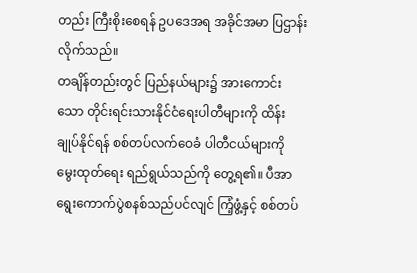တည်း ကြီးစိုးစေရန် ဥပဒေအရ အခိုင်အမာ ပြဌာန်းလိုက်သည်။
တချိန်တည်းတွင် ပြည်နယ်များ၌ အားကောင်းသော တိုင်းရင်းသားနိုင်ငံရေးပါတီများကို ထိန်းချုပ်နိုင်ရန် စစ်တပ်လက်ဝေခံ ပါတီငယ်များကို မွေးထုတ်ရေး ရည်ရွယ်သည်ကို တွေ့ရ၏။ ပီအာ ရွေးကောက်ပွဲစနစ်သည်ပင်လျင် ကြံ့ဖွံ့နှင့် စစ်တပ်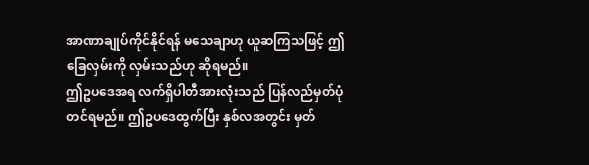အာဏာချုပ်ကိုင်နိုင်ရန် မသေချာဟု ယူဆကြသဖြင့် ဤခြေလှမ်းကို လှမ်းသည်ဟု ဆိုရမည်။
ဤဥပဒေအရ လက်ရှိပါတီအားလုံးသည် ပြန်လည်မှတ်ပုံတင်ရမည်။ ဤဥပဒေထွက်ပြီး နှစ်လအတွင်း မှတ်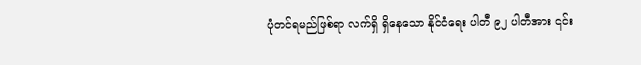ပုံတင်ရမည်ဖြစ်ရာ လက်ရှိ ရှိနေသော နိုင်ငံရေး ပါတီ ၉၂ ပါတီအား ၎င်း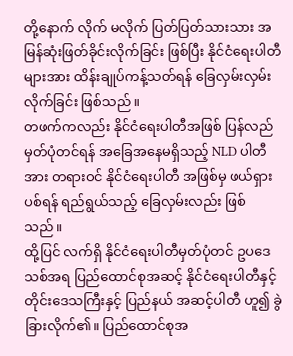တို့နောက် လိုက် မလိုက် ပြတ်ပြတ်သားသား အမြန်ဆုံးဖြတ်ခိုင်းလိုက်ခြင်း ဖြစ်ပြီး နိုင်ငံရေးပါတီများအား ထိန်းချုပ်ကန့်သတ်ရန် ခြေလှမ်းလှမ်းလိုက်ခြင်း ဖြစ်သည်။
တဖက်ကလည်း နိုင်ငံရေးပါတီအဖြစ် ပြန်လည်မှတ်ပုံတင်ရန် အခြေအနေမရှိသည့် NLD ပါတီအား တရားဝင် နိုင်ငံရေးပါတီ အဖြစ်မှ ဖယ်ရှားပစ်ရန် ရည်ရွယ်သည့် ခြေလှမ်းလည်း ဖြစ်သည်။
ထို့ပြင် လက်ရှိ နိုင်ငံရေးပါတီမှတ်ပုံတင် ဥပဒေသစ်အရ ပြည်ထောင်စုအဆင့် နိုင်ငံရေးပါတီနှင့် တိုင်းဒေသကြီးနှင့် ပြည်နယ် အဆင့်ပါတီ ဟူ၍ ခွဲခြားလိုက်၏။ ပြည်ထောင်စုအ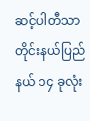ဆင့်ပါတီသာ တိုင်းနယ်ပြည်နယ် ၁၄ ခုလုံး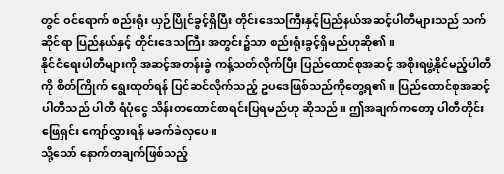တွင် ဝင်ရောက် စည်းရုံး ယှဉ်ပြိုင်ခွင့်ရှိပြီး တိုင်းဒေသကြီးနှင့်ပြည်နယ်အဆင့်ပါတီများသည် သက်ဆိုင်ရာ ပြည်နယ်နှင့် တိုင်းဒေသကြီး အတွင်း၌သာ စည်းရုံးခွင့်ရှိမည်ဟုဆို၏။
နိုင်ငံရေးပါတီများကို အဆင့်အတန်းခွဲ ကန့်သတ်လိုက်ပြီး ပြည်ထောင်စုအဆင့် အစိုးရဖွဲ့နိုင်မည့်ပါတီကို စိတ်ကြိုက် ရွေးထုတ်ရန် ပြင်ဆင်လိုက်သည့် ဥပဒေဖြစ်သည်ကိုတွေ့ရ၏။ ပြည်ထောင်စုအဆင့်ပါတီသည် ပါတီ ရံပုံငွေ သိန်းတထောင်စာရင်းပြရမည်ဟု ဆိုသည်။ ဤအချက်ကတော့ ပါတီတိုင်း ဖြေရှင်း ကျော်လွှားရန် မခက်ခဲလှပေ။
သို့သော် နောက်တချက်ဖြစ်သည့်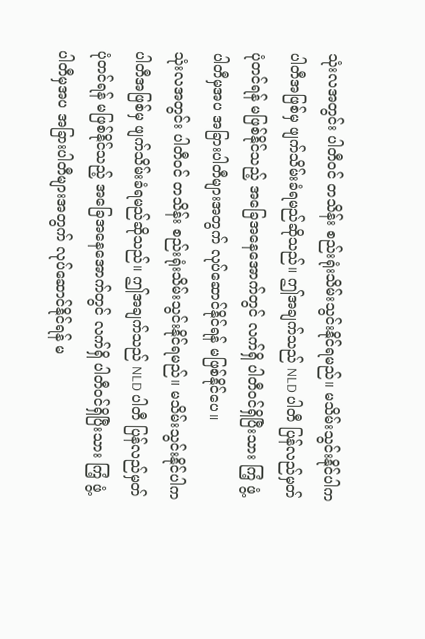သုံးလအတွင်း ပါတီဝင် တသိန်း စည်းရုံးသိမ်းသွင်းနိုင်ရမည်။ မသိမ်းသွင်းနိုင်ပါက ပါတီအဖြစ်မှ ဖျက်သိမ်းခံရမည်ဆိုသည်။ ဤအချက်သည် NLD ပါတီ ပြန်လည်မှတ်ပုံတင်ရန် မဖြစ်နိုင်သည့် အခြေအနေအောက်တွင် လက်ရှိ ပါတီဝင်ရှိပြီးသား ကြံ့ ဖွံ့ပါတီမှအပ အခြားပါတီများအတွက် လုပ်ဆောင်နိုင်ရန် မဖြစ်နိုင်ပေ။
သုံးလအတွင်း ပါတီဝင် တသိန်း စည်းရုံးသိမ်းသွင်းနိုင်ရမည်။ မသိမ်းသွင်းနိုင်ပါက ပါတီအဖြစ်မှ ဖျက်သိမ်းခံရမည်ဆိုသည်။ ဤအချက်သည် NLD ပါတီ ပြန်လည်မှတ်ပုံတင်ရန် မဖြစ်နိုင်သည့် အခြေအနေအောက်တွင် လက်ရှိ ပါတီဝင်ရှိပြီးသား ကြံ့ ဖွံ့ပါတီမှအပ အခြားပါတီများအတွက် လုပ်ဆောင်နိုင်ရန် မ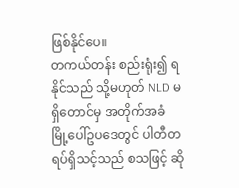ဖြစ်နိုင်ပေ။
တကယ်တန်း စည်းရုံး၍ ရနိုင်သည် သို့မဟုတ် NLD မရှိတောင်မှ အတိုက်အခံ မြို့ပေါ်ဥပဒေတွင် ပါတီတရပ်ရှိသင့်သည် စသဖြင့် ဆို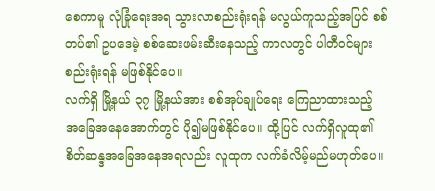စေကာမူ လုံခြုံရေးအရ သွားလာစည်းရုံးရန် မလွယ်ကူသည့်အပြင် စစ်တပ်၏ ဥပဒေမဲ့ စစ်ဆေးဖမ်းဆီးနေသည့် ကာလတွင် ပါတီဝင်များ စည်းရုံးရန် မဖြစ်နိုင်ပေ။
လက်ရှိ မြို့နယ် ၃၇ မြို့နယ်အား စစ်အုပ်ချုပ်ရေး ကြေညာထားသည့် အခြေအနေအောက်တွင် ပို၍မဖြစ်နိုင်ပေ။ ထို့ပြင် လက်ရှိလူထု၏ စိတ်ဆန္ဒအခြေအနေအရလည်း လူထုက လက်ခံလိမ့်မည်မဟုတ်ပေ။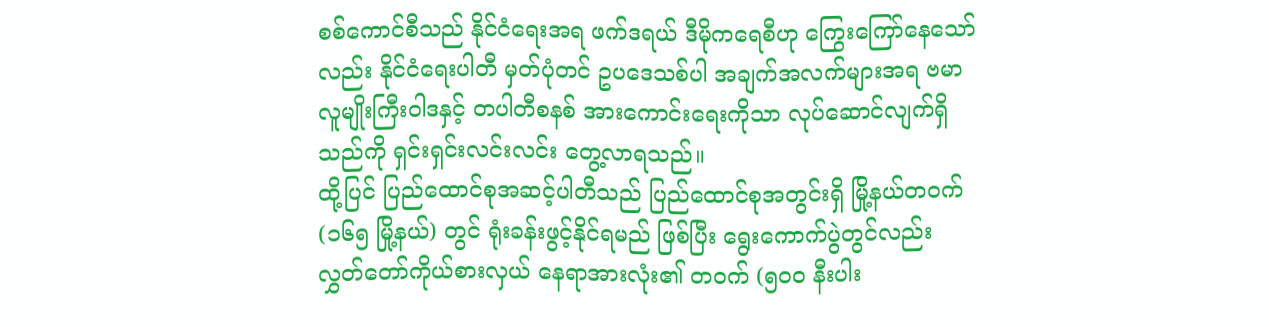စစ်ကောင်စီသည် နိုင်ငံရေးအရ ဖက်ဒရယ် ဒီမိုကရေစီဟု ကြွေးကြော်နေသော်လည်း နိုင်ငံရေးပါတီ မှတ်ပုံတင် ဥပဒေသစ်ပါ အချက်အလက်များအရ ဗမာလူမျိုးကြီးဝါဒနှင့် တပါတီစနစ် အားကောင်းရေးကိုသာ လုပ်ဆောင်လျက်ရှိသည်ကို ရှင်းရှင်းလင်းလင်း တွေ့လာရသည်။
ထို့ပြင် ပြည်ထောင်စုအဆင့်ပါတီသည် ပြည်ထောင်စုအတွင်းရှိ မြို့နယ်တဝက် (၁၆၅ မြို့နယ်) တွင် ရုံးခန်းဖွင့်နိုင်ရမည် ဖြစ်ပြီး ရွေးကောက်ပွဲတွင်လည်း လွှတ်တော်ကိုယ်စားလှယ် နေရာအားလုံး၏ တဝက် (၅၀၀ နီးပါး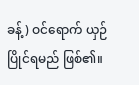ခန့်) ဝင်ရောက် ယှဉ်ပြိုင်ရမည် ဖြစ်၏။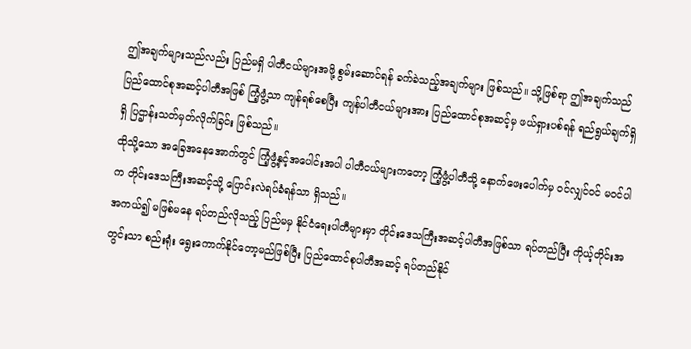ဤအချက်များသည်လည်း ပြည်မရှိ ပါတီငယ်များအဖို့ စွမ်းဆောင်ရန် ခက်ခဲသည့်အချက်များ ဖြစ်သည်။ သို့ဖြစ်ရာ ဤအချက်သည် ပြည်ထောင်စုအဆင့်ပါတီအဖြစ် ကြံ့ဖွံ့သာ ကျန်ရစ်စေပြီး ကျန်ပါတီငယ်များအား ပြည်ထောင်စုအဆင့်မှ ဖယ်ရှားပစ်ရန် ရည်ရွယ်ချက်ရှိရှိ ပြဌာန်းသတ်မှတ်လိုက်ခြင်း ဖြစ်သည်။
ထိုသို့သော အခြေအနေအောက်တွင် ကြံ့ဖွံ့နှင့်အပေါင်းအပါ ပါတီငယ်များကတော့ ကြံ့ဖွံ့ပါတီသို့ နောက်ဖေးပေါက်မှ ဝင်လျှင်ဝင် မဝင်ပါက တိုင်းဒေသကြီးအဆင့်သို့ ပြောင်းလဲရပ်ခံရန်သာ ရှိသည်။
အကယ်၍ မဖြစ်မနေ ရပ်တည်လိုသည့် ပြည်မမှ နိုင်ငံရေးပါတီများမှာ တိုင်းဒေသကြီးအဆင့်ပါတီအဖြစ်သာ ရပ်တည်ပြီး ကိုယ့်တိုင်းအတွင်းသာ စည်းရုံး ရွေးကောက်နိုင်တော့မည်ဖြစ်ပြီး ပြည်ထောင်စုပါတီအဆင့် ရပ်တည်နိုင်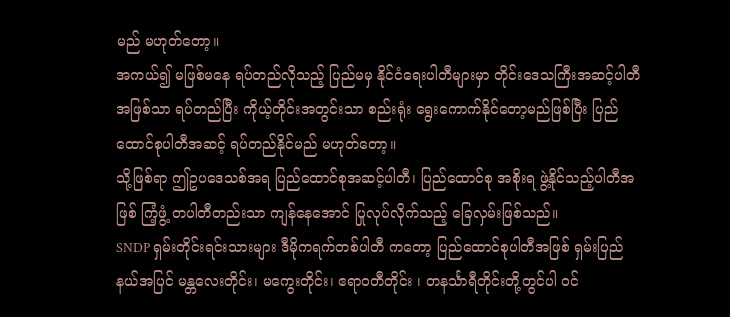မည် မဟုတ်တော့။
အကယ်၍ မဖြစ်မနေ ရပ်တည်လိုသည့် ပြည်မမှ နိုင်ငံရေးပါတီများမှာ တိုင်းဒေသကြီးအဆင့်ပါတီအဖြစ်သာ ရပ်တည်ပြီး ကိုယ့်တိုင်းအတွင်းသာ စည်းရုံး ရွေးကောက်နိုင်တော့မည်ဖြစ်ပြီး ပြည်ထောင်စုပါတီအဆင့် ရပ်တည်နိုင်မည် မဟုတ်တော့။
သို့ဖြစ်ရာ ဤဥပဒေသစ်အရ ပြည်ထောင်စုအဆင့်ပါတီ၊ ပြည်ထောင်စု အစိုးရ ဖွဲ့နိုင်သည့်ပါတီအဖြစ် ကြံ့ဖွံ့ တပါတီတည်းသာ ကျန်နေအောင် ပြုလုပ်လိုက်သည့် ခြေလှမ်းဖြစ်သည်။
SNDP ရှမ်းတိုင်းရင်းသားများ ဒီမိုကရက်တစ်ပါတီ ကတော့ ပြည်ထောင်စုပါတီအဖြစ် ရှမ်းပြည်နယ်အပြင် မန္တလေးတိုင်း၊ မကွေးတိုင်း၊ ဧရာဝတီတိုင်း ၊ တနင်္သာရီတိုင်းတို့တွင်ပါ ဝင်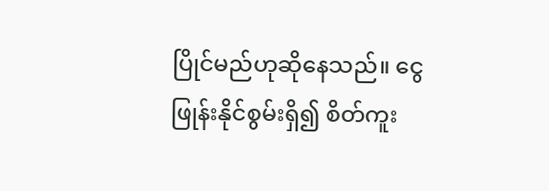ပြိုင်မည်ဟုဆိုနေသည်။ ငွေဖြုန်းနိုင်စွမ်းရှိ၍ စိတ်ကူး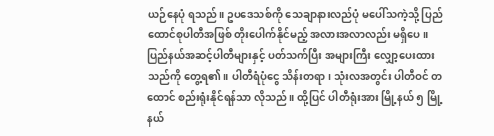ယဉ်နေပုံ ရသည်။ ဥပဒေသစ်ကို သေချာနားလည်ပုံ မပေါ်သကဲ့သို့ ပြည်ထောင်စုပါတီအဖြစ် တိုးပေါက်နိုင်မည့် အလားအလာလည်း မရှိပေ။
ပြည်နယ်အဆင့်ပါတီများနှင့် ပတ်သက်ပြီး အများကြီး လျှော့ပေးထားသည်ကို တွေ့ရ၏။ ပါတီရံပုံငွေ သိန်းတရာ၊ သုံးလအတွင်း ပါတီဝင် တထောင် စည်းရုံးနိုင်ရန်သာ လိုသည်။ ထို့ပြင် ပါတီရုံးအား မြို့နယ် ၅ မြို့နယ်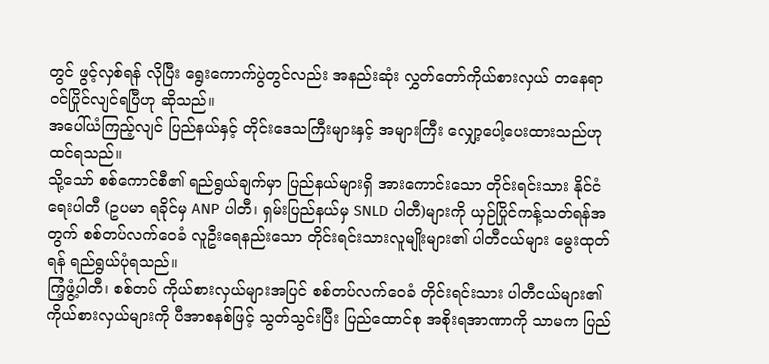တွင် ဖွင့်လှစ်ရန် လိုပြီး ရွေးကောက်ပွဲတွင်လည်း အနည်းဆုံး လွှတ်တော်ကိုယ်စားလှယ် တနေရာ ဝင်ပြိုင်လျင်ရပြီဟု ဆိုသည်။
အပေါ်ယံကြည့်လျင် ပြည်နယ်နှင့် တိုင်းဒေသကြီးများနှင့် အများကြီး လျှော့ပေါ့ပေးထားသည်ဟု ထင်ရသည်။
သို့သော် စစ်ကောင်စီ၏ ရည်ရွယ်ချက်မှာ ပြည်နယ်များရှိ အားကောင်းသော တိုင်းရင်းသား နိုင်ငံရေးပါတီ (ဥပမာ ရခိုင်မှ ANP ပါတီ၊ ရှမ်းပြည်နယ်မှ SNLD ပါတီ)များကို ယှဉ်ပြိုင်ကန့်သတ်ရန်အတွက် စစ်တပ်လက်ဝေခံ လူဦးရေနည်းသော တိုင်းရင်းသားလူမျိုးများ၏ ပါတီငယ်များ မွေးထုတ်ရန် ရည်ရွယ်ပုံရသည်။
ကြံ့ဖွံ့ပါတီ၊ စစ်တပ် ကိုယ်စားလှယ်များအပြင် စစ်တပ်လက်ဝေခံ တိုင်းရင်းသား ပါတီငယ်များ၏ ကိုယ်စားလှယ်များကို ပီအာစနစ်ဖြင့် သွတ်သွင်းပြီး ပြည်ထောင်စု အစိုးရအာဏာကို သာမက ပြည်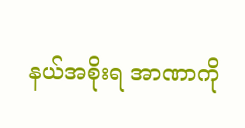နယ်အစိုးရ အာဏာကို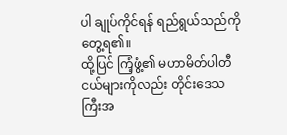ပါ ချုပ်ကိုင်ရန် ရည်ရွယ်သည်ကို တွေ့ရ၏။
ထို့ပြင် ကြံ့ဖွံ့၏ မဟာမိတ်ပါတီငယ်များကိုလည်း တိုင်းဒေသကြီးအ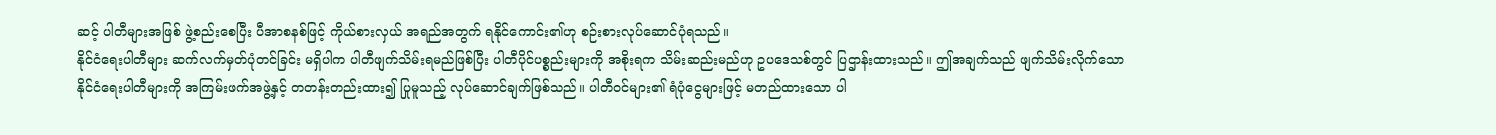ဆင့် ပါတီများအဖြစ် ဖွဲ့စည်းစေပြီး ပီအာစနစ်ဖြင့် ကိုယ်စားလှယ် အရည်အတွက် ရနိုင်ကောင်း၏ဟု စဉ်းစားလုပ်ဆောင်ပုံရသည်။
နိုင်ငံရေးပါတီများ ဆက်လက်မှတ်ပုံတင်ခြင်း မရှိပါက ပါတီဖျက်သိမ်းရမည်ဖြစ်ပြီး ပါတီပိုင်ပစ္စည်းများကို အစိုးရက သိမ်းဆည်းမည်ဟု ဥပဒေသစ်တွင် ပြဌာန်းထားသည်။ ဤအချက်သည် ဖျက်သိမ်းလိုက်သော နိုင်ငံရေးပါတီများကို အကြမ်းဖက်အဖွဲ့နှင့် တတန်းတည်းထား၍ ပြုမူသည့် လုပ်ဆောင်ချက်ဖြစ်သည်။ ပါတီဝင်များ၏ ရံပုံငွေများဖြင့် မတည်ထားသော ပါ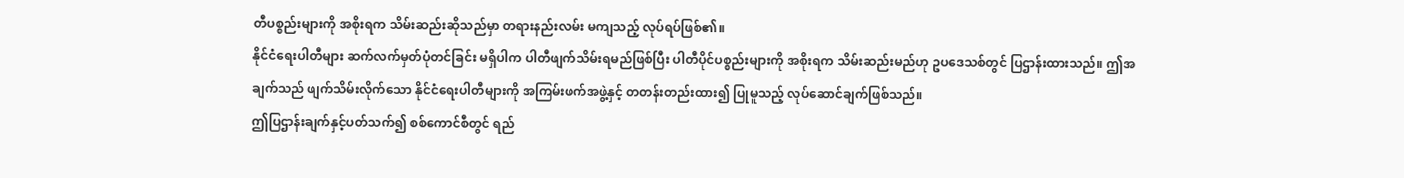တီပစ္စည်းများကို အစိုးရက သိမ်းဆည်းဆိုသည်မှာ တရားနည်းလမ်း မကျသည့် လုပ်ရပ်ဖြစ်၏။
နိုင်ငံရေးပါတီများ ဆက်လက်မှတ်ပုံတင်ခြင်း မရှိပါက ပါတီဖျက်သိမ်းရမည်ဖြစ်ပြီး ပါတီပိုင်ပစ္စည်းများကို အစိုးရက သိမ်းဆည်းမည်ဟု ဥပဒေသစ်တွင် ပြဌာန်းထားသည်။ ဤအချက်သည် ဖျက်သိမ်းလိုက်သော နိုင်ငံရေးပါတီများကို အကြမ်းဖက်အဖွဲ့နှင့် တတန်းတည်းထား၍ ပြုမူသည့် လုပ်ဆောင်ချက်ဖြစ်သည်။
ဤပြဌာန်းချက်နှင့်ပတ်သက်၍ စစ်ကောင်စီတွင် ရည်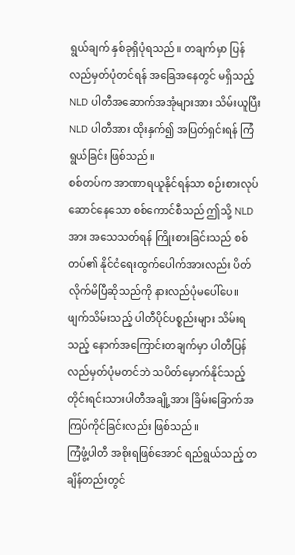ရွယ်ချက် နှစ်ခုရှိပုံရသည်။ တချက်မှာ ပြန်လည်မှတ်ပုံတင်ရန် အခြေအနေတွင် မရှိသည့် NLD ပါတီအဆောက်အအုံများအား သိမ်းယူပြီး NLD ပါတီအား ထိုးနှက်၍ အပြတ်ရှင်းရန် ကြံရွယ်ခြင်း ဖြစ်သည်။
စစ်တပ်က အာဏာရယူနိုင်ရန်သာ စဉ်းစားလုပ်ဆောင်နေသော စစ်ကောင်စီသည် ဤသို့ NLD အား အသေသတ်ရန် ကြိုးစားခြင်းသည် စစ်တပ်၏ နိုင်ငံရေးထွက်ပေါက်အားလည်း ပိတ်လိုက်မိပြီဆိုသည်ကို နားလည်ပုံမပေါ်ပေ။
ဖျက်သိမ်းသည့် ပါတီပိုင်ပစ္စည်းများ သိမ်းရသည့် နောက်အကြောင်းတချက်မှာ ပါတီပြန်လည်မှတ်ပုံမတင်ဘဲ သပိတ်မှောက်နိုင်သည့် တိုင်းရင်းသားပါတီအချို့အား ခြိမ်းခြောက်အကြပ်ကိုင်ခြင်းလည်း ဖြစ်သည်။
ကြံဖွံ့ပါတီ အစိုးရဖြစ်အောင် ရည်ရွယ်သည့် တချိန်တည်းတွင်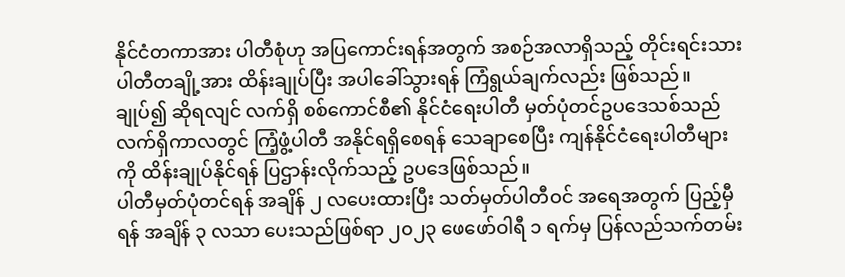နိုင်ငံတကာအား ပါတီစုံဟု အပြကောင်းရန်အတွက် အစဉ်အလာရှိသည့် တိုင်းရင်းသားပါတီတချို့အား ထိန်းချုပ်ပြီး အပါခေါ်သွားရန် ကြံရွယ်ချက်လည်း ဖြစ်သည်။
ချုပ်၍ ဆိုရလျင် လက်ရှိ စစ်ကောင်စီ၏ နိုင်ငံရေးပါတီ မှတ်ပုံတင်ဥပဒေသစ်သည် လက်ရှိကာလတွင် ကြံ့ဖွံ့ပါတီ အနိုင်ရရှိစေရန် သေချာစေပြီး ကျန်နိုင်ငံရေးပါတီများကို ထိန်းချုပ်နိုင်ရန် ပြဌာန်းလိုက်သည့် ဥပဒေဖြစ်သည်။
ပါတီမှတ်ပုံတင်ရန် အချိန် ၂ လပေးထားပြီး သတ်မှတ်ပါတီဝင် အရေအတွက် ပြည့်မှီရန် အချိန် ၃ လသာ ပေးသည်ဖြစ်ရာ ၂၀၂၃ ဖေဖော်ဝါရီ ၁ ရက်မှ ပြန်လည်သက်တမ်း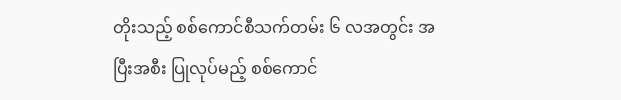တိုးသည့် စစ်ကောင်စီသက်တမ်း ၆ လအတွင်း အပြီးအစီး ပြုလုပ်မည့် စစ်ကောင်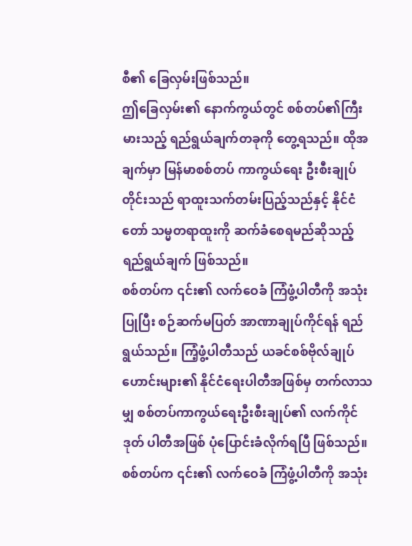စီ၏ ခြေလှမ်းဖြစ်သည်။
ဤခြေလှမ်း၏ နောက်ကွယ်တွင် စစ်တပ်၏ကြီးမားသည့် ရည်ရွယ်ချက်တခုကို တွေ့ရသည်။ ထိုအချက်မှာ မြန်မာစစ်တပ် ကာကွယ်ရေး ဦးစီးချုပ်တိုင်းသည် ရာထူးသက်တမ်းပြည့်သည်နှင့် နိုင်ငံတော် သမ္မတရာထူးကို ဆက်ခံစေရမည်ဆိုသည့် ရည်ရွယ်ချက် ဖြစ်သည်။
စစ်တပ်က ၎င်း၏ လက်ဝေခံ ကြံဖွံ့ပါတီကို အသုံးပြုပြီး စဉ်ဆက်မပြတ် အာဏာချုပ်ကိုင်ရန် ရည်ရွယ်သည်။ ကြံ့ဖွံ့ပါတီသည် ယခင်စစ်ဗိုလ်ချုပ်ဟောင်းများ၏ နိုင်ငံရေးပါတီအဖြစ်မှ တက်လာသမျှ စစ်တပ်ကာကွယ်ရေးဦးစီးချုပ်၏ လက်ကိုင်ဒုတ် ပါတီအဖြစ် ပုံပြောင်းခံလိုက်ရပြီ ဖြစ်သည်။
စစ်တပ်က ၎င်း၏ လက်ဝေခံ ကြံဖွံ့ပါတီကို အသုံး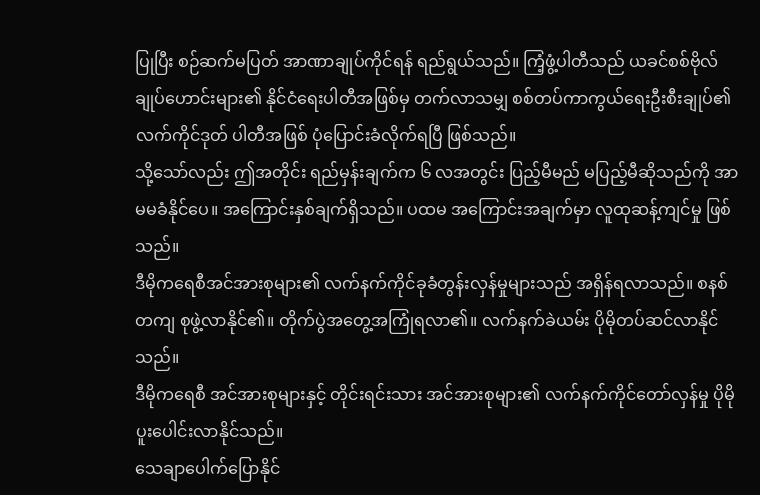ပြုပြီး စဉ်ဆက်မပြတ် အာဏာချုပ်ကိုင်ရန် ရည်ရွယ်သည်။ ကြံ့ဖွံ့ပါတီသည် ယခင်စစ်ဗိုလ်ချုပ်ဟောင်းများ၏ နိုင်ငံရေးပါတီအဖြစ်မှ တက်လာသမျှ စစ်တပ်ကာကွယ်ရေးဦးစီးချုပ်၏ လက်ကိုင်ဒုတ် ပါတီအဖြစ် ပုံပြောင်းခံလိုက်ရပြီ ဖြစ်သည်။
သို့သော်လည်း ဤအတိုင်း ရည်မှန်းချက်က ၆ လအတွင်း ပြည့်မီမည် မပြည့်မီဆိုသည်ကို အာမမခံနိုင်ပေ။ အကြောင်းနှစ်ချက်ရှိသည်။ ပထမ အကြောင်းအချက်မှာ လူထုဆန့်ကျင်မှု ဖြစ်သည်။
ဒီမိုကရေစီအင်အားစုများ၏ လက်နက်ကိုင်ခုခံတွန်းလှန်မှုများသည် အရှိန်ရလာသည်။ စနစ်တကျ စုဖွဲ့လာနိုင်၏။ တိုက်ပွဲအတွေ့အကြုံရလာ၏။ လက်နက်ခဲယမ်း ပိုမိုတပ်ဆင်လာနိုင်သည်။
ဒီမိုကရေစီ အင်အားစုများနှင့် တိုင်းရင်းသား အင်အားစုများ၏ လက်နက်ကိုင်တော်လှန်မှု ပိုမိုပူးပေါင်းလာနိုင်သည်။
သေချာပေါက်ပြောနိုင်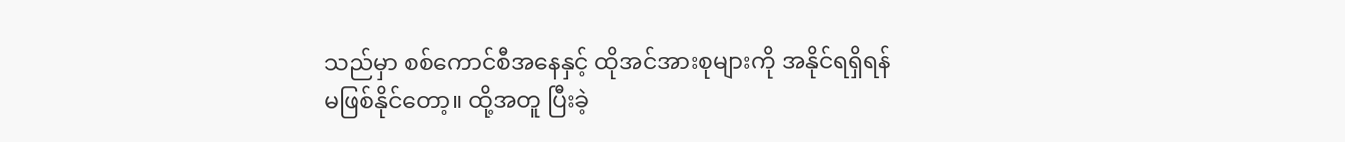သည်မှာ စစ်ကောင်စီအနေနှင့် ထိုအင်အားစုများကို အနိုင်ရရှိရန် မဖြစ်နိုင်တော့။ ထို့အတူ ပြီးခဲ့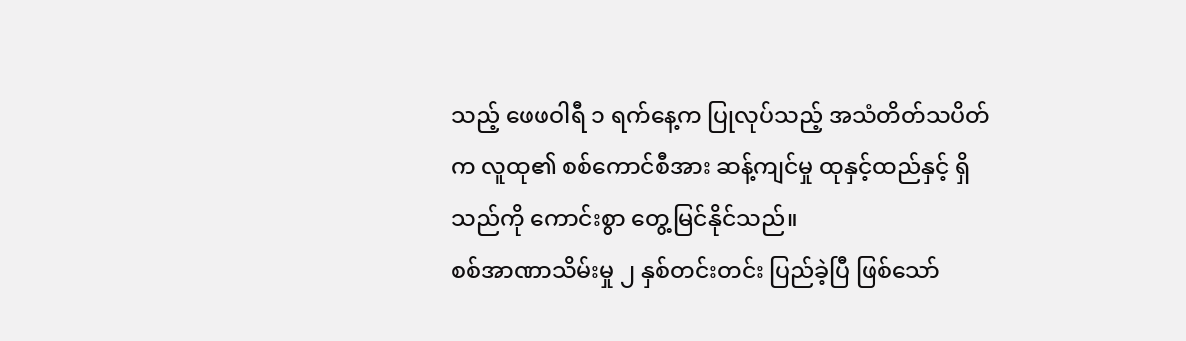သည့် ဖေဖဝါရီ ၁ ရက်နေ့က ပြုလုပ်သည့် အသံတိတ်သပိတ်က လူထု၏ စစ်ကောင်စီအား ဆန့်ကျင်မှု ထုနှင့်ထည်နှင့် ရှိသည်ကို ကောင်းစွာ တွေ့မြင်နိုင်သည်။
စစ်အာဏာသိမ်းမှု ၂ နှစ်တင်းတင်း ပြည်ခဲ့ပြီ ဖြစ်သော်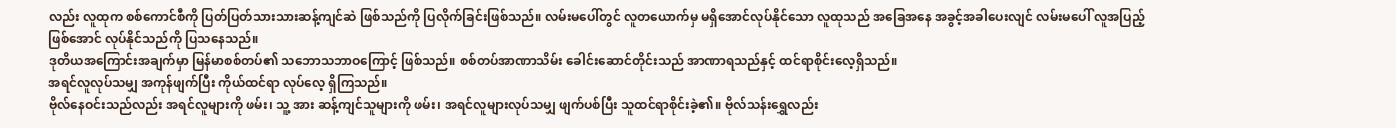လည်း လူထုက စစ်ကောင်စီကို ပြတ်ပြတ်သားသားဆန့်ကျင်ဆဲ ဖြစ်သည်ကို ပြလိုက်ခြင်းဖြစ်သည်။ လမ်းမပေါ်တွင် လူတယောက်မှ မရှိအောင်လုပ်နိုင်သော လူထုသည် အခြေအနေ အခွင့်အခါပေးလျင် လမ်းမပေါ် လူအပြည့်ဖြစ်အောင် လုပ်နိုင်သည်ကို ပြသနေသည်။
ဒုတိယအကြောင်းအချက်မှာ မြန်မာစစ်တပ်၏ သဘောသဘာဝကြောင့် ဖြစ်သည်။ စစ်တပ်အာဏာသိမ်း ခေါင်းဆောင်တိုင်းသည် အာဏာရသည်နှင့် ထင်ရာစိုင်းလေ့ရှိသည်။
အရင်လူလုပ်သမျှ အကုန်ဖျက်ပြီး ကိုယ်ထင်ရာ လုပ်လေ့ ရှိကြသည်။
ဗိုလ်နေဝင်းသည်လည်း အရင်လူများကို ဖမ်း၊ သူ့ အား ဆန့်ကျင်သူများကို ဖမ်း၊ အရင်လူများလုပ်သမျှ ဖျက်ပစ်ပြီး သူထင်ရာစိုင်းခဲ့၏။ ဗိုလ်သန်းရွှေလည်း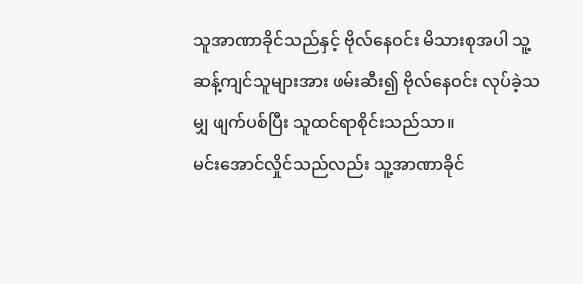သူအာဏာခိုင်သည်နှင့် ဗိုလ်နေဝင်း မိသားစုအပါ သူ့ဆန့်ကျင်သူများအား ဖမ်းဆီး၍ ဗိုလ်နေဝင်း လုပ်ခဲ့သမျှ ဖျက်ပစ်ပြီး သူထင်ရာစိုင်းသည်သာ။
မင်းအောင်လှိုင်သည်လည်း သူ့အာဏာခိုင်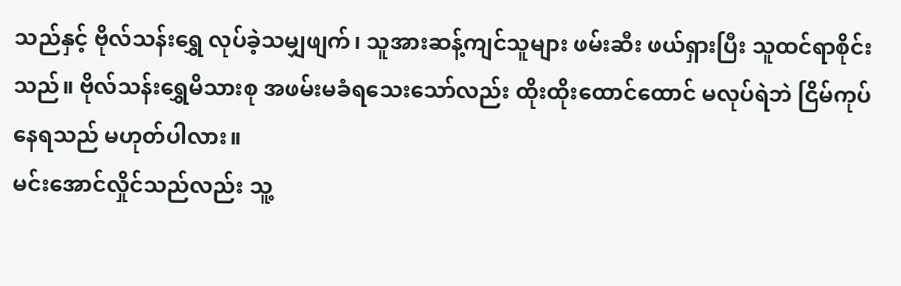သည်နှင့် ဗိုလ်သန်းရွှေ လုပ်ခဲ့သမျှဖျက်၊ သူအားဆန့်ကျင်သူများ ဖမ်းဆီး ဖယ်ရှားပြီး သူထင်ရာစိုင်းသည်။ ဗိုလ်သန်းရွှေမိသားစု အဖမ်းမခံရသေးသော်လည်း ထိုးထိုးထောင်ထောင် မလုပ်ရဲဘဲ ငြိမ်ကုပ်နေရသည် မဟုတ်ပါလား။
မင်းအောင်လှိုင်သည်လည်း သူ့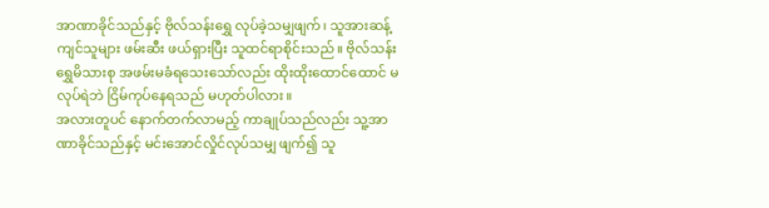အာဏာခိုင်သည်နှင့် ဗိုလ်သန်းရွှေ လုပ်ခဲ့သမျှဖျက်၊ သူအားဆန့်ကျင်သူများ ဖမ်းဆီး ဖယ်ရှားပြီး သူထင်ရာစိုင်းသည်။ ဗိုလ်သန်းရွှေမိသားစု အဖမ်းမခံရသေးသော်လည်း ထိုးထိုးထောင်ထောင် မလုပ်ရဲဘဲ ငြိမ်ကုပ်နေရသည် မဟုတ်ပါလား။
အလားတူပင် နောက်တက်လာမည့် ကာချုပ်သည်လည်း သူ့အာဏာခိုင်သည်နှင့် မင်းအောင်လှိုင်လုပ်သမျှ ဖျက်၍ သူ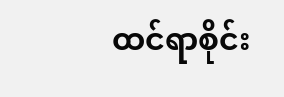ထင်ရာစိုင်း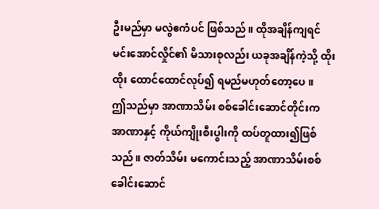ဦးမည်မှာ မလွဲဧကံပင် ဖြစ်သည်။ ထိုအချိန်ကျရင် မင်းအောင်လှိုင်၏ မိသားစုလည်း ယခုအချိန်ကဲ့သို့ ထိုးထိုး ထောင်ထောင်လုပ်၍ ရမည်မဟုတ်တော့ပေ။
ဤသည်မှာ အာဏာသိမ်း စစ်ခေါင်းဆောင်တိုင်းက အာဏာနှင့် ကိုယ်ကျိုးစီးပွါးကို ထပ်တူထား၍ဖြစ်သည်။ ဇာတ်သိမ်း မကောင်းသည့် အာဏာသိမ်းစစ်ခေါင်းဆောင်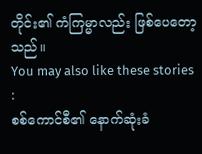တိုင်း၏ ကံကြမ္မာလည်း ဖြစ်ပေတော့သည်။
You may also like these stories :
စစ်ကောင်စီ၏ နောက်ဆုံးခံ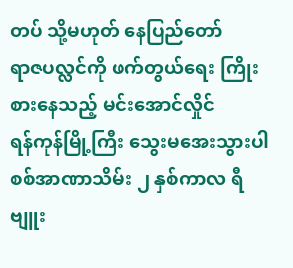တပ် သို့မဟုတ် နေပြည်တော်
ရာဇပလ္လင်ကို ဖက်တွယ်ရေး ကြိုးစားနေသည့် မင်းအောင်လှိုင်
ရန်ကုန်မြို့ကြီး သွေးမအေးသွားပါ
စစ်အာဏာသိမ်း ၂ နှစ်ကာလ ရီဗျူး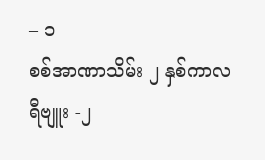– ၁
စစ်အာဏာသိမ်း ၂ နှစ်ကာလ ရီဗျူး -၂